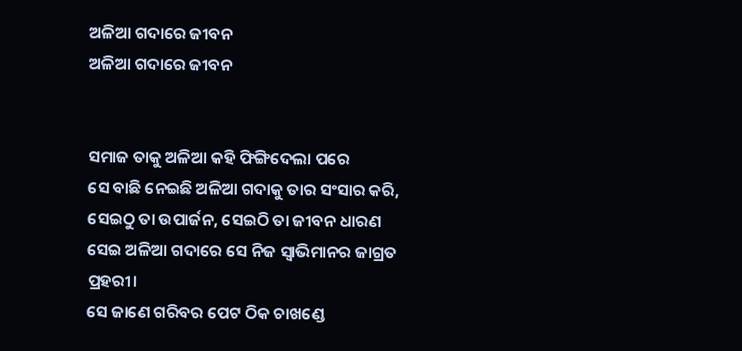ଅଳିଆ ଗଦାରେ ଜୀବନ
ଅଳିଆ ଗଦାରେ ଜୀବନ


ସମାଜ ତାକୁ ଅଳିଆ କହି ଫିଙ୍ଗିଦେଲା ପରେ
ସେ ବାଛି ନେଇଛି ଅଳିଆ ଗଦାକୁ ତାର ସଂସାର କରି,
ସେଇଠୁ ତା ଉପାର୍ଜନ, ସେଇଠି ତା ଜୀବନ ଧାରଣ
ସେଇ ଅଳିଆ ଗଦାରେ ସେ ନିଜ ସ୍ୱାଭିମାନର ଜାଗ୍ରତ ପ୍ରହରୀ।
ସେ ଜାଣେ ଗରିବର ପେଟ ଠିକ ଚାଖଣ୍ଡେ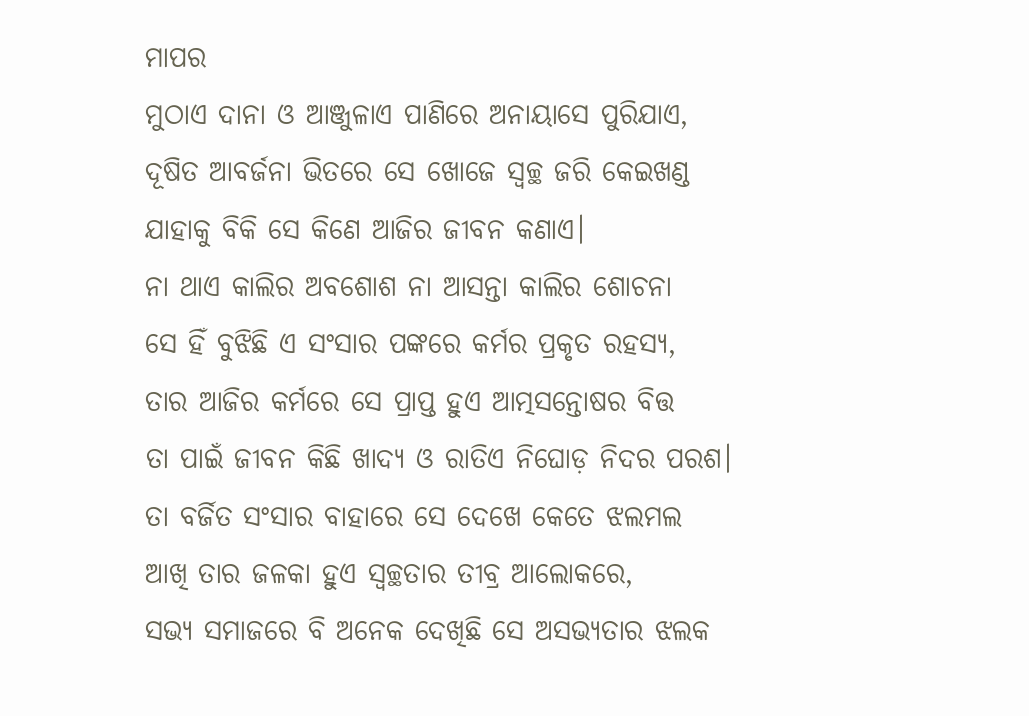ମାପର
ମୁଠାଏ ଦାନା ଓ ଆଞ୍ଜୁଳାଏ ପାଣିରେ ଅନାୟାସେ ପୁରିଯାଏ,
ଦୂଷିତ ଆବର୍ଜନା ଭିତରେ ସେ ଖୋଜେ ସ୍ଵଚ୍ଛ ଜରି କେଇଖଣ୍ଡ
ଯାହାକୁ ବିକି ସେ କିଣେ ଆଜିର ଜୀବନ କଣାଏ।
ନା ଥାଏ କାଲିର ଅବଶୋଶ ନା ଆସନ୍ତା କାଲିର ଶୋଚନା
ସେ ହିଁ ବୁଝିଛି ଏ ସଂସାର ପଙ୍କରେ କର୍ମର ପ୍ରକୃତ ରହସ୍ୟ,
ତାର ଆଜିର କର୍ମରେ ସେ ପ୍ରାପ୍ତ ହୁଏ ଆତ୍ମସନ୍ତୋଷର ବିତ୍ତ
ତା ପାଇଁ ଜୀବନ କିଛି ଖାଦ୍ୟ ଓ ରାତିଏ ନିଘୋଡ଼ ନିଦର ପରଶ।
ତା ବର୍ଜିତ ସଂସାର ବାହାରେ ସେ ଦେଖେ କେତେ ଝଲମଲ
ଆଖି ତାର ଜଳକା ହୁଏ ସ୍ଵଚ୍ଛତାର ତୀବ୍ର ଆଲୋକରେ,
ସଭ୍ୟ ସମାଜରେ ବି ଅନେକ ଦେଖିଛି ସେ ଅସଭ୍ୟତାର ଝଲକ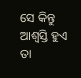ସେ କିନ୍ତୁ ଆଶ୍ୱସ୍ତି ହୁଏ ତା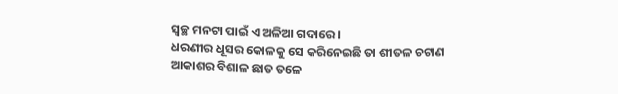ସ୍ଵଚ୍ଛ ମନଟା ପାଇଁ ଏ ଅଳିଆ ଗଦାରେ।
ଧରଣୀର ଧୂସର କୋଳକୁ ସେ କରିନେଇଛି ତା ଶୀତଳ ଚଟାଣ
ଆକାଶର ବିଶାଳ ଛାତ ତଳେ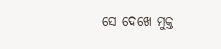ସେ ଦେଖେ ମୁକ୍ତ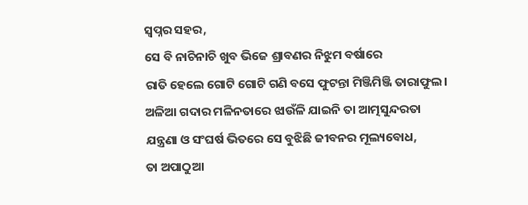ସ୍ୱପ୍ନର ସହର,
ସେ ବି ନାଚିନାଚି ଖୁବ ଭିଜେ ଶ୍ରାବଣର ନିଝୁମ ବର୍ଷାରେ
ରାତି ହେଲେ ଗୋଟି ଗୋଟି ଗଣି ବସେ ଫୁଟନ୍ତା ମିଞ୍ଜିମିଞ୍ଜି ତାରାଫୁଲ।
ଅଳିଆ ଗଦାର ମଳିନତାରେ ଝାଉଁଳି ଯାଇନି ତା ଆତ୍ମସୁନ୍ଦରତା
ଯନ୍ତ୍ରଣା ଓ ସଂଘର୍ଷ ଭିତରେ ସେ ବୁଝିଛି ଜୀବନର ମୂଲ୍ୟବୋଧ,
ତା ଅପାଠୁଆ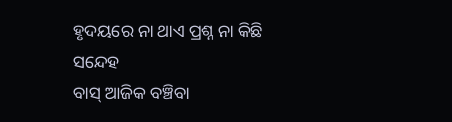ହୃଦୟରେ ନା ଥାଏ ପ୍ରଶ୍ନ ନା କିଛି ସନ୍ଦେହ
ବାସ୍ ଆଜିକ ବଞ୍ଚିବା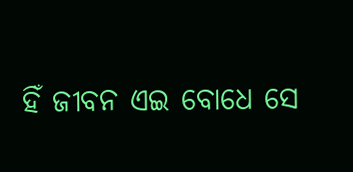ହିଁ ଜୀବନ ଏଇ ବୋଧେ ସେ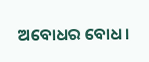ଅବୋଧର ବୋଧ।